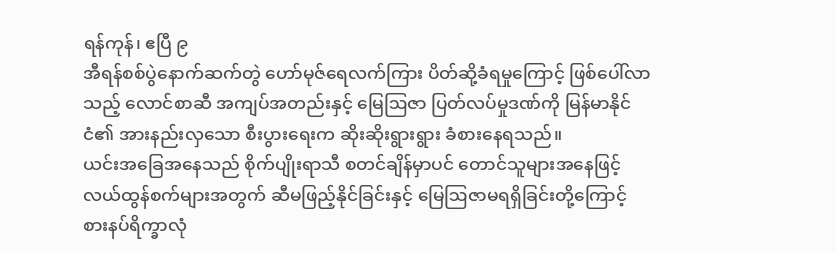ရန်ကုန်၊ ဧပြီ ၉
အီရန်စစ်ပွဲနောက်ဆက်တွဲ ဟော်မုဇ်ရေလက်ကြား ပိတ်ဆို့ခံရမှုကြောင့် ဖြစ်ပေါ်လာသည့် လောင်စာဆီ အကျပ်အတည်းနှင့် မြေဩဇာ ပြတ်လပ်မှုဒဏ်ကို မြန်မာနိုင်ငံ၏ အားနည်းလှသော စီးပွားရေးက ဆိုးဆိုးရွားရွား ခံစားနေရသည်။
ယင်းအခြေအနေသည် စိုက်ပျိုးရာသီ စတင်ချိန်မှာပင် တောင်သူများအနေဖြင့် လယ်ထွန်စက်များအတွက် ဆီမဖြည့်နိုင်ခြင်းနှင့် မြေဩဇာမရရှိခြင်းတို့ကြောင့် စားနပ်ရိက္ခာလုံ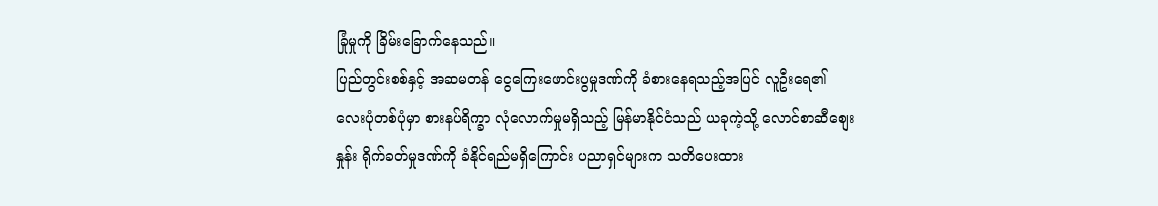ခြုံမှုကို ခြိမ်းခြောက်နေသည်။
ပြည်တွင်းစစ်နှင့် အဆမတန် ငွေကြေးဖောင်းပွမှုဒဏ်ကို ခံစားနေရသည့်အပြင် လူဦးရေ၏ လေးပုံတစ်ပုံမှာ စားနပ်ရိက္ခာ လုံလောက်မှုမရှိသည့် မြန်မာနိုင်ငံသည် ယခုကဲ့သို့ လောင်စာဆီစျေးနှုန်း ရိုက်ခတ်မှုဒဏ်ကို ခံနိုင်ရည်မရှိကြောင်း ပညာရှင်များက သတိပေးထား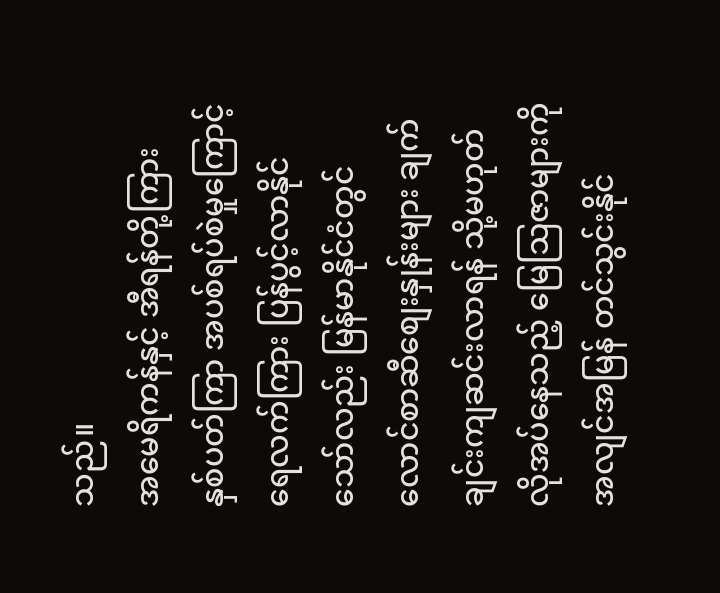သည်။
အမေရိကန်နှင့် အီရန်တို့ကြား နှစ်ပတ်ကြာ အပစ်ရပ်စဲမှုကြောင့် ရေလက်ကြား ပြန်ပွင့်လာနိုင်သော်လည်း မြန်မာနိုင်ငံတွင် လောင်စာဆီစျေးနှုန်းများ ချက်ချင်းကျဆင်းလာရန် သို့မဟုတ် လိုအပ်နေသည့် မြေဩဇာများကို အလျင်အမြန် တင်သွင်းနိုင်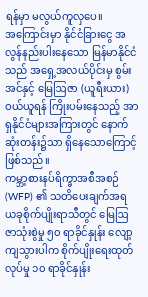ရန်မှာ မလွယ်ကူလှပေ။
အကြောင်းမှာ နိုင်ငံခြားငွေ အလွန်နည်းပါးနေသော မြန်မာနိုင်ငံသည် အရှေ့အလယ်ပိုင်းမှ စွမ်းအင်နှင့် မြေဩဇာ (ယူရီးယား) ဝယ်ယူရန် ကြိုးပမ်းနေသည့် အာရှနိုင်ငံများအကြားတွင် နောက်ဆုံးတန်း၌သာ ရှိနေသောကြောင့် ဖြစ်သည်။
ကမ္ဘာ့စားနပ်ရိက္ခာအစီအစဉ် (WFP) ၏ သတိပေးချက်အရ ယခုစိုက်ပျိုးရာသီတွင် မြေဩ ဇာသုံးစွဲမှု ၅၀ ရာခိုင်နှုန်း လျော့ကျသွားပါက စိုက်ပျိုးရေးထုတ်လုပ်မှု ၁၀ ရာခိုင်နှုန်း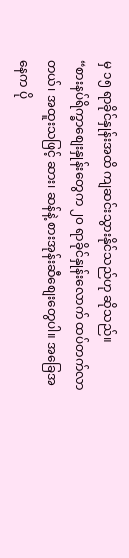မှ ၁၅ ရာခိုင်နှုန်းအထိ ကျဆင်းသွားနိုင်သည်ဟု ဆိုသည်။
“စားနပ်ရိက္ခာစျေးနှုန်းတွေက ၂၀ ရာခိုင်နှုန်းလောက် ထပ်တက်လာတယ်၊ အထူးသဖြင့် ဆား၊ ဆန်နဲ့ စားအုန်းဆီစျေးတွေပါ။ အခြေအနေက ပို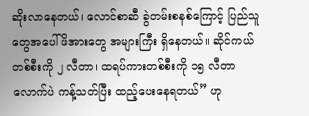ဆိုးလာနေတယ်၊ လောင်စာဆီ ခွဲတမ်းစနစ်ကြောင့် ပြည်သူတွေအပေါ် ဖိအားတွေ အများကြီး ရှိနေတယ်။ ဆိုင်ကယ်တစ်စီးကို ၂ လီတာ၊ ထရပ်ကားတစ်စီးကို ၁၅ လီတာလောက်ပဲ ကန့်သတ်ပြီး ထည့်ပေးနေရတယ်” ဟု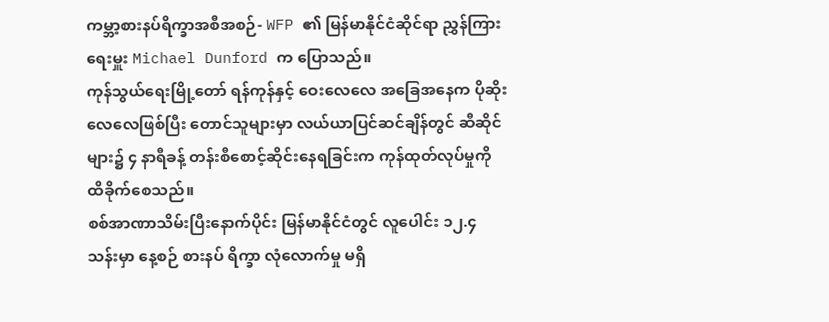ကမ္ဘာ့စားနပ်ရိက္ခာအစီအစဉ်- WFP ၏ မြန်မာနိုင်ငံဆိုင်ရာ ညွှန်ကြားရေးမှူး Michael Dunford က ပြောသည်။
ကုန်သွယ်ရေးမြို့တော် ရန်ကုန်နှင့် ဝေးလေလေ အခြေအနေက ပိုဆိုးလေလေဖြစ်ပြီး တောင်သူများမှာ လယ်ယာပြင်ဆင်ချိန်တွင် ဆီဆိုင်များ၌ ၄ နာရီခန့် တန်းစီစောင့်ဆိုင်းနေရခြင်းက ကုန်ထုတ်လုပ်မှုကို ထိခိုက်စေသည်။
စစ်အာဏာသိမ်းပြီးနောက်ပိုင်း မြန်မာနိုင်ငံတွင် လူပေါင်း ၁၂.၄ သန်းမှာ နေ့စဉ် စားနပ် ရိက္ခာ လုံလောက်မှု မရှိ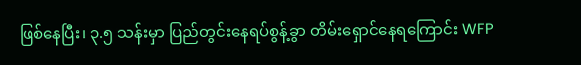ဖြစ်နေပြီး၊ ၃.၅ သန်းမှာ ပြည်တွင်းနေရပ်စွန့်ခွာ တိမ်းရှောင်နေရကြောင်း WFP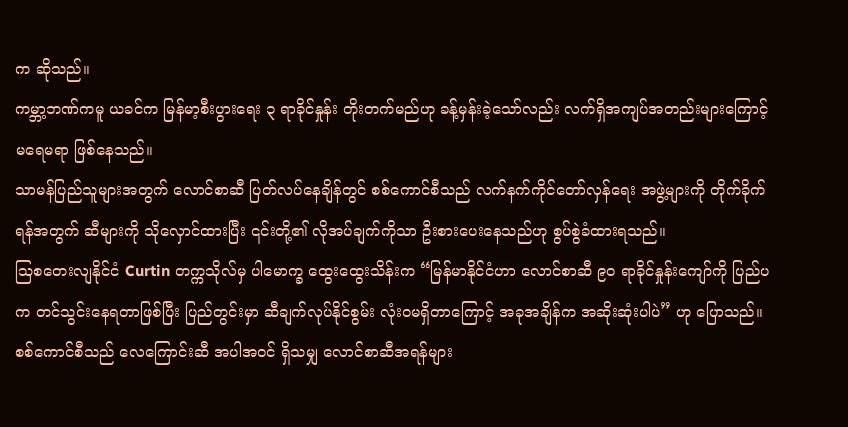က ဆိုသည်။
ကမ္ဘာ့ဘဏ်ကမူ ယခင်က မြန်မာ့စီးပွားရေး ၃ ရာခိုင်နှုန်း တိုးတက်မည်ဟု ခန့်မှန်းခဲ့သော်လည်း လက်ရှိအကျပ်အတည်းများကြောင့် မရေမရာ ဖြစ်နေသည်။
သာမန်ပြည်သူများအတွက် လောင်စာဆီ ပြတ်လပ်နေချိန်တွင် စစ်ကောင်စီသည် လက်နက်ကိုင်တော်လှန်ရေး အဖွဲ့များကို တိုက်ခိုက်ရန်အတွက် ဆီများကို သိုလှောင်ထားပြီး ၎င်းတို့၏ လိုအပ်ချက်ကိုသာ ဦးစားပေးနေသည်ဟု စွပ်စွဲခံထားရသည်။
ဩစတေးလျနိုင်ငံ Curtin တက္ကသိုလ်မှ ပါမောက္ခ ထွေးထွေးသိန်းက “မြန်မာနိုင်ငံဟာ လောင်စာဆီ ၉၀ ရာခိုင်နှုန်းကျော်ကို ပြည်ပက တင်သွင်းနေရတာဖြစ်ပြီး ပြည်တွင်းမှာ ဆီချက်လုပ်နိုင်စွမ်း လုံးဝမရှိတာကြောင့် အခုအချိန်က အဆိုးဆုံးပါပဲ” ဟု ပြောသည်။
စစ်ကောင်စီသည် လေကြောင်းဆီ အပါအဝင် ရှိသမျှ လောင်စာဆီအရန်များ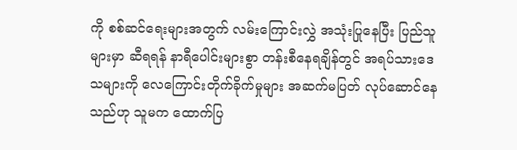ကို စစ်ဆင်ရေးများအတွက် လမ်းကြောင်းလွှဲ အသုံးပြုနေပြီး ပြည်သူများမှာ ဆီရရန် နာရီပေါင်းများစွာ တန်းစီနေရချိန်တွင် အရပ်သားဒေသများကို လေကြောင်းတိုက်ခိုက်မှုများ အဆက်မပြတ် လုပ်ဆောင်နေသည်ဟု သူမက ထောက်ပြ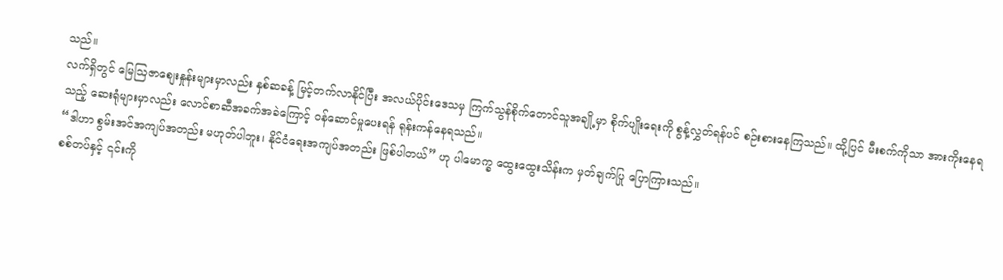သည်။
လက်ရှိတွင် မြေဩဇာစျေးနှုန်းများမှာလည်း နှစ်ဆခန့် မြင့်တက်လာနိုင်ပြီး အလယ်ပိုင်းဒေသမှ ကြက်သွန်စိုက်တောင်သူအချို့မှာ စိုက်ပျိုးရေးကို စွန့်လွှတ်ရန်ပင် စဉ်းစားနေကြသည်။ ထို့ပြင် မီးစက်ကိုသာ အားကိုးနေရသည့် ဆေးရုံများမှာလည်း လောင်စာဆီအခက်အခဲကြောင့် ဝန်ဆောင်မှုပေးရန် ရုန်းကန်နေရသည်။
“ဒါဟာ စွမ်းအင်အကျပ်အတည်း မဟုတ်ပါဘူး၊ နိုင်ငံရေးအကျပ်အတည်း ဖြစ်ပါတယ်” ဟု ပါမောက္ခ ထွေးထွေးသိန်းက မှတ်ချက်ပြု ပြောကြားသည်။
စစ်တပ်နှင့် ၎င်းကို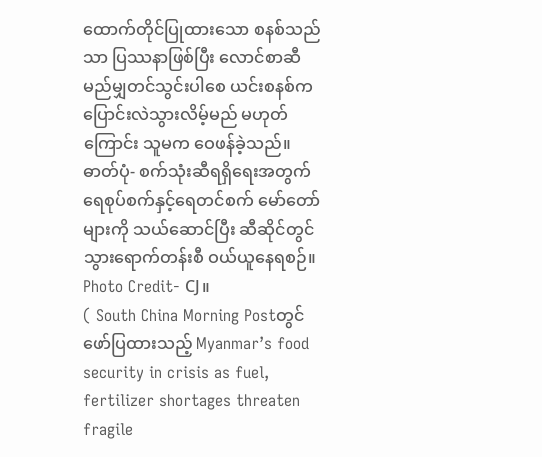ထောက်တိုင်ပြုထားသော စနစ်သည်သာ ပြဿနာဖြစ်ပြီး လောင်စာဆီ မည်မျှတင်သွင်းပါစေ ယင်းစနစ်က ပြောင်းလဲသွားလိမ့်မည် မဟုတ်ကြောင်း သူမက ဝေဖန်ခဲ့သည်။
ဓာတ်ပုံ- စက်သုံးဆီရရှိရေးအတွက် ရေစုပ်စက်နှင့်ရေတင်စက် မော်တော်များကို သယ်ဆောင်ပြီး ဆီဆိုင်တွင် သွားရောက်တန်းစီ ဝယ်ယူနေရစဉ်။
Photo Credit- CJ။
( South China Morning Postတွင် ဖော်ပြထားသည့် Myanmar’s food security in crisis as fuel, fertilizer shortages threaten fragile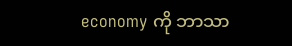economy ကို ဘာသာ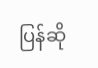ပြန်ဆို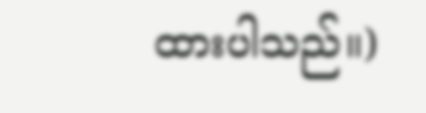ထားပါသည်။)